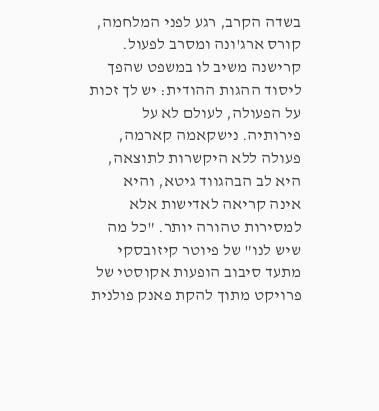בשדה הקרב, רגע לפני המלחמה, קורס ארג'ונה ומסרב לפעול. קרישנה משיב לו במשפט שהפך ליסוד ההגות ההודית: יש לך זכות על הפעולה, לעולם לא על פירותיה. נישקאמה קארמה, פעולה ללא היקשרות לתוצאה, היא לב הבהגווד גיטא, והיא אינה קריאה לאדישות אלא למסירות טהורה יותר. "כל מה שיש לנו" של פיוטר קיזובסקי מתעד סיבוב הופעות אקוסטי של פרויקט מתוך להקת פאנק פולנית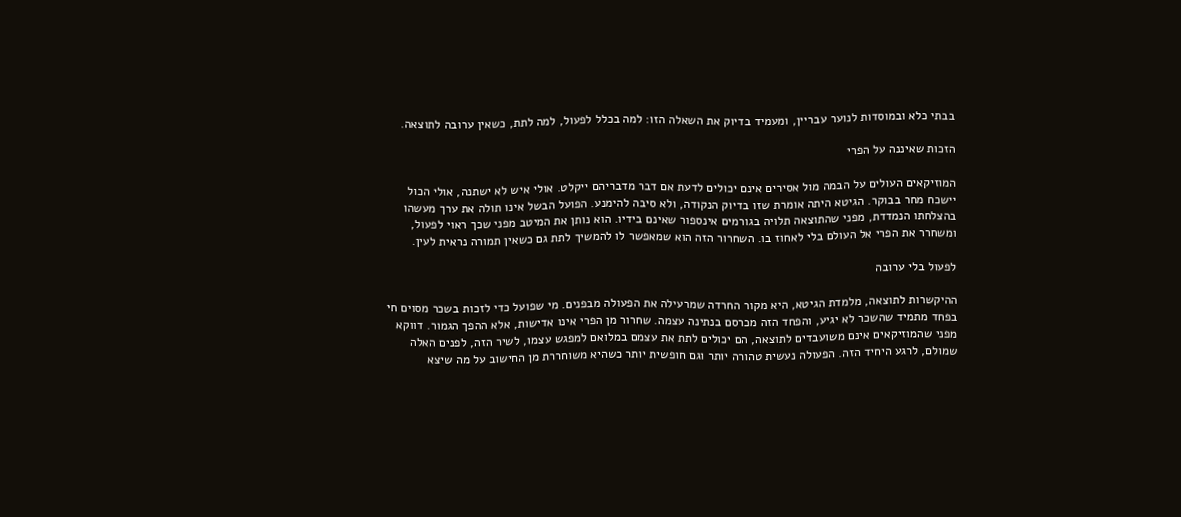בבתי כלא ובמוסדות לנוער עבריין, ומעמיד בדיוק את השאלה הזו: למה בכלל לפעול, למה לתת, כשאין ערובה לתוצאה.

הזכות שאיננה על הפרי

המוזיקאים העולים על הבמה מול אסירים אינם יכולים לדעת אם דבר מדבריהם ייקלט. אולי איש לא ישתנה, אולי הכול יישכח מחר בבוקר. הגיטא היתה אומרת שזו בדיוק הנקודה, ולא סיבה להימנע. הפועל הבשל אינו תולה את ערך מעשהו בהצלחתו הנמדדת, מפני שהתוצאה תלויה בגורמים אינספור שאינם בידיו. הוא נותן את המיטב מפני שכך ראוי לפעול, ומשחרר את הפרי אל העולם בלי לאחוז בו. השחרור הזה הוא שמאפשר לו להמשיך לתת גם כשאין תמורה נראית לעין.

לפעול בלי ערובה

ההיקשרות לתוצאה, מלמדת הגיטא, היא מקור החרדה שמרעילה את הפעולה מבפנים. מי שפועל כדי לזכות בשכר מסוים חי בפחד מתמיד שהשכר לא יגיע, והפחד הזה מכרסם בנתינה עצמה. שחרור מן הפרי אינו אדישות, אלא ההפך הגמור. דווקא מפני שהמוזיקאים אינם משועבדים לתוצאה, הם יכולים לתת את עצמם במלואם למפגש עצמו, לשיר הזה, לפנים האלה שמולם, לרגע היחיד הזה. הפעולה נעשית טהורה יותר וגם חופשית יותר כשהיא משוחררת מן החישוב על מה שיצא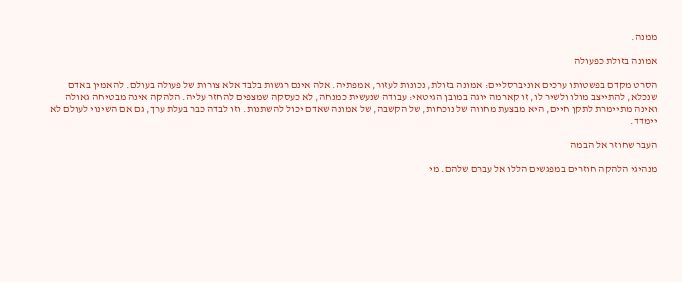ממנה.

אמונה בזולת כפעולה

הסרט מקדם בפשטותו ערכים אוניברסליים: אמונה בזולת, נכונות לעזור, אמפתיה. אלה אינם רגשות בלבד אלא צורות של פעולה בעולם. להאמין באדם שנכלא, להתייצב מולו ולשיר לו, זו קארמה יוגה במובן הגיטאי: עבודה שנעשית כמנחה, לא כעסקה שמצפים להחזר עליה. הלהקה אינה מבטיחה גאולה ואינה מתיימרת לתקן חיים, היא מבצעת מחווה של נוכחות, של הקשבה, של אמונה שאדם יכול להשתנות. וזו לבדה כבר בעלת ערך, גם אם השינוי לעולם לא יימדד.

העבר שחוזר אל הבמה

מנהיגי הלהקה חוזרים במפגשים הללו אל עברם שלהם. מי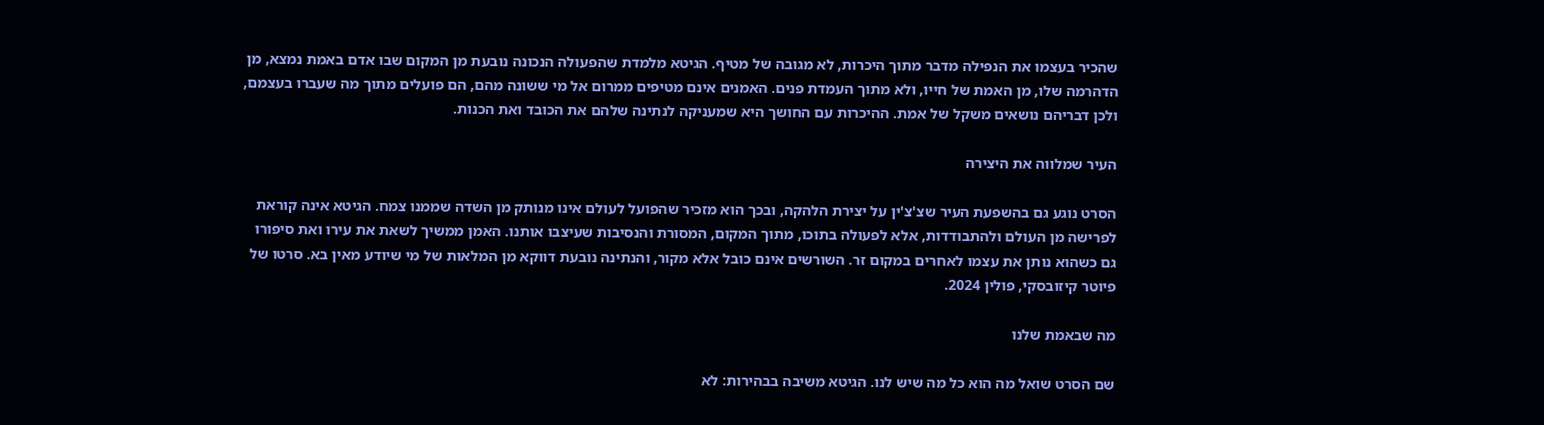שהכיר בעצמו את הנפילה מדבר מתוך היכרות, לא מגובה של מטיף. הגיטא מלמדת שהפעולה הנכונה נובעת מן המקום שבו אדם באמת נמצא, מן הדהרמה שלו, מן האמת של חייו, ולא מתוך העמדת פנים. האמנים אינם מטיפים ממרום אל מי ששונה מהם, הם פועלים מתוך מה שעברו בעצמם, ולכן דבריהם נושאים משקל של אמת. ההיכרות עם החושך היא שמעניקה לנתינה שלהם את הכובד ואת הכנות.

העיר שמלווה את היצירה

הסרט נוגע גם בהשפעת העיר שצ'צ'ין על יצירת הלהקה, ובכך הוא מזכיר שהפועל לעולם אינו מנותק מן השדה שממנו צמח. הגיטא אינה קוראת לפרישה מן העולם ולהתבודדות, אלא לפעולה בתוכו, מתוך המקום, המסורת והנסיבות שעיצבו אותנו. האמן ממשיך לשאת את עירו ואת סיפורו גם כשהוא נותן את עצמו לאחרים במקום זר. השורשים אינם כובל אלא מקור, והנתינה נובעת דווקא מן המלאות של מי שיודע מאין בא. סרטו של פיוטר קיזובסקי, פולין 2024.

מה שבאמת שלנו

שם הסרט שואל מה הוא כל מה שיש לנו. הגיטא משיבה בבהירות: לא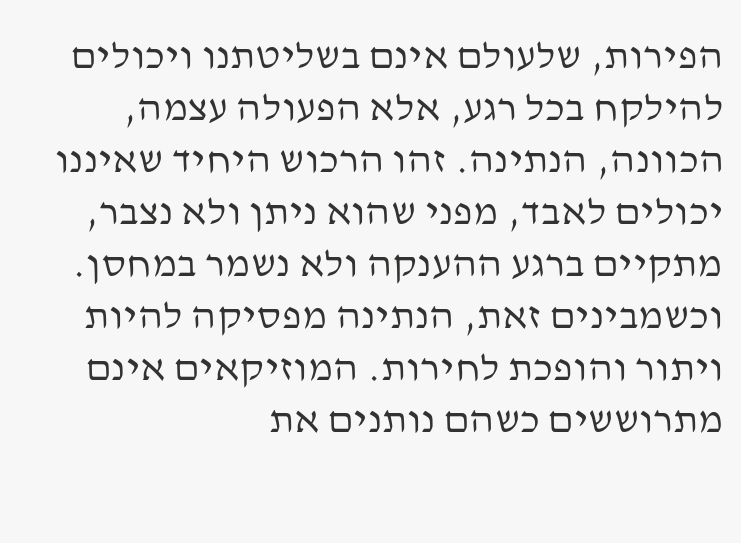הפירות, שלעולם אינם בשליטתנו ויכולים להילקח בכל רגע, אלא הפעולה עצמה, הכוונה, הנתינה. זהו הרכוש היחיד שאיננו יכולים לאבד, מפני שהוא ניתן ולא נצבר, מתקיים ברגע ההענקה ולא נשמר במחסן. וכשמבינים זאת, הנתינה מפסיקה להיות ויתור והופכת לחירות. המוזיקאים אינם מתרוששים כשהם נותנים את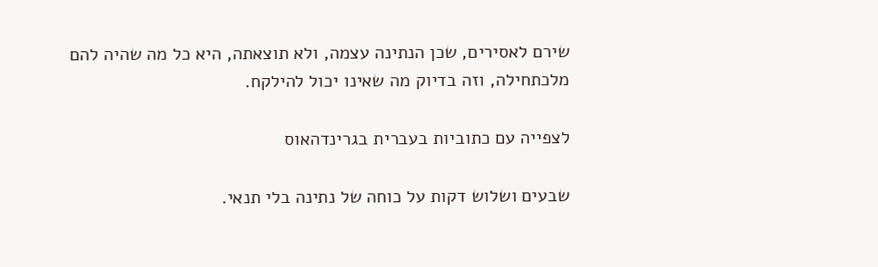שירם לאסירים, שכן הנתינה עצמה, ולא תוצאתה, היא כל מה שהיה להם מלכתחילה, וזה בדיוק מה שאינו יכול להילקח.

לצפייה עם כתוביות בעברית בגרינדהאוס

שבעים ושלוש דקות על כוחה של נתינה בלי תנאי.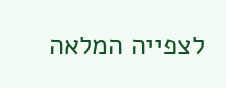לצפייה המלאה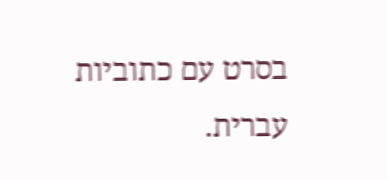בסרט עם כתוביות עברית.